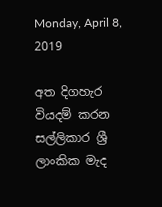Monday, April 8, 2019

අත දිගහැර වියදම් කරන සල්ලිකාර ශ්‍රී ලාංකික මැද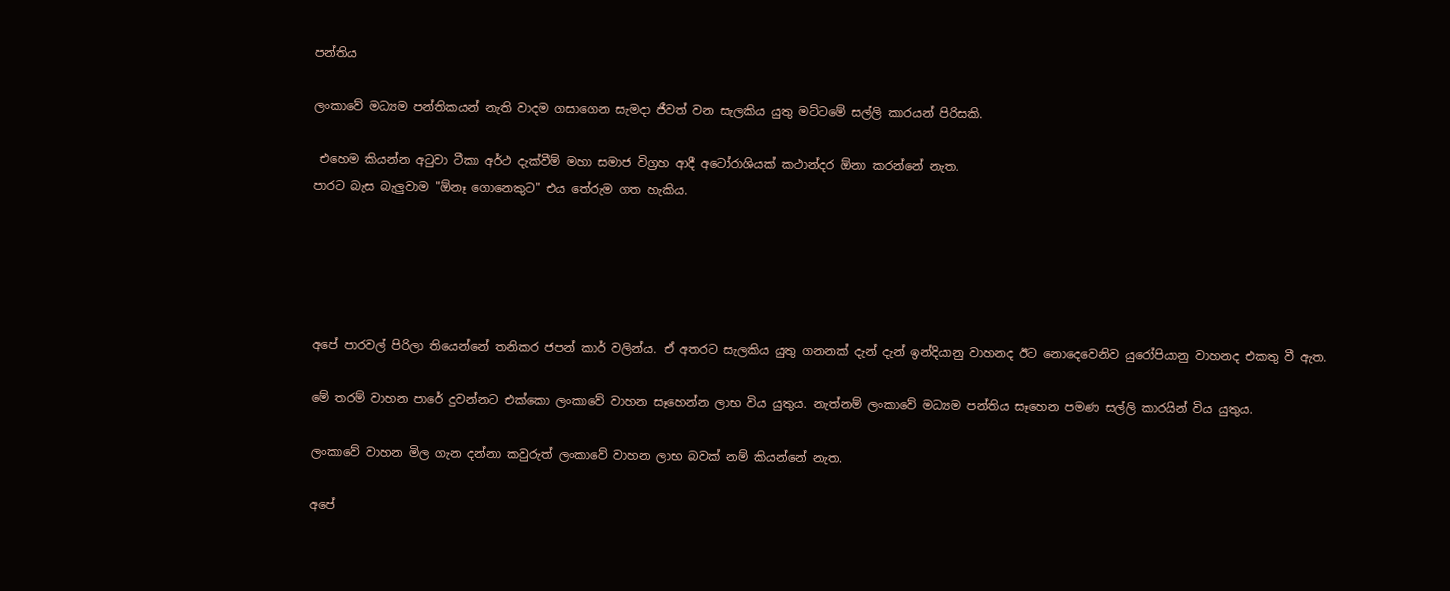පන්තිය

ලංකාවේ මධ්‍යම පන්තිකයන් නැති වාදම ගසාගෙන සැමදා ජීවත් වන සැලකිය යුතු මට්ටමේ සල්ලි කාරයන් පිරිසකි.

 එහෙම කියන්න අටුවා ටීකා අර්ථ දැක්වීම් මහා සමාජ විග්‍රහ ආදී අටෝරාශියක් කථාන්දර ඕනා කරන්නේ නැත.
පාරට බැස බැලුවාම "ඕනෑ ගොනෙකුට" එය තේරුම ගත හැකිය.





අපේ පාරවල් පිරිලා තියෙන්නේ තනිකර ජපන් කාර් වලින්ය. ඒ අතරට සැලකිය යුතු ගනනක් දැන් දැන් ඉන්දියානු වාහනද ඊට නොදෙවෙනිව යුරෝපියානු වාහනද එකතු වී ඇත.

මේ තරම් වාහන පාරේ දුවන්නට එක්කො ලංකාවේ වාහන සෑහෙන්න ලාභ විය යුතුය. නැත්නම් ලංකාවේ මධ්‍යම පන්තිය සෑහෙන පමණ සල්ලි කාරයින් විය යුතුය.

ලංකාවේ වාහන මිල ගැන දන්නා කවුරුත් ලංකාවේ වාහන ලාභ බවක් නම් කියන්නේ නැත.

අපේ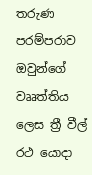තරුණ පරම්පරාව ඔවුන්ගේ වෲත්තිය ලෙස ත්‍රී වීල් රථ යොදා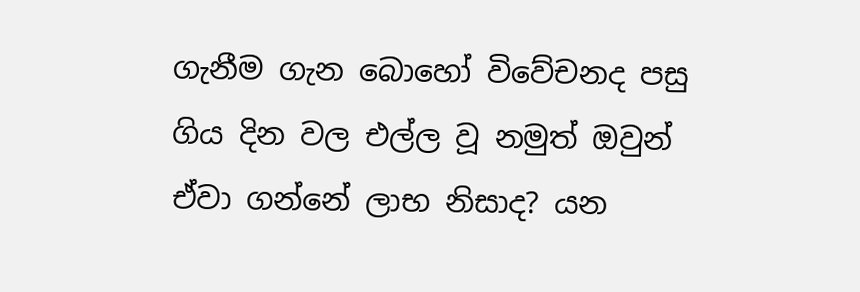ගැනීම ගැන බොහෝ විවේචනද පසු ගිය දින වල එල්ල වූ නමුත් ඔවුන් ඒවා ගන්නේ ලාභ නිසාද? යන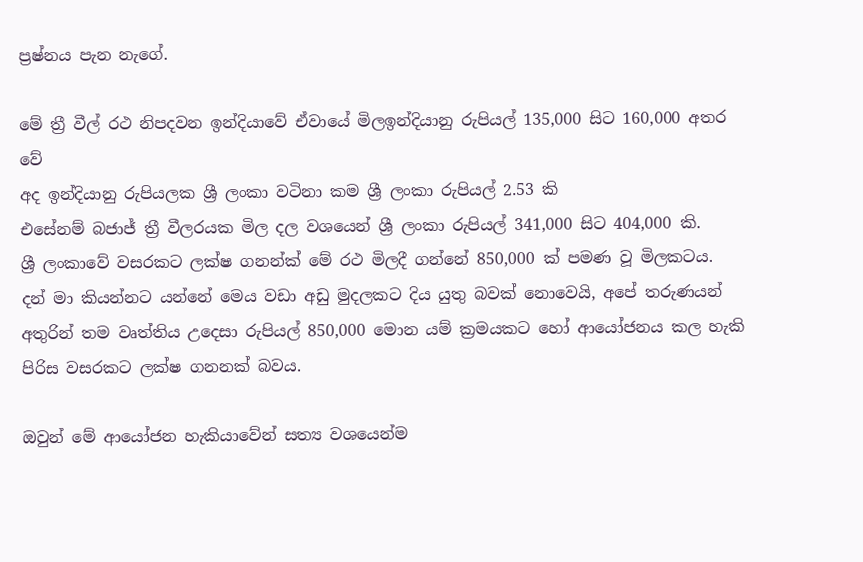ප්‍රෂ්නය පැන නැගේ.

මේ ත්‍රී වීල් රථ නිපදවන ඉන්දියාවේ ඒවායේ මිලඉන්දියානු රුපියල් 135,000 සිට 160,000 අතර වේ
අද ඉන්දියානු රුපියලක ශ්‍රී ලංකා වටිනා කම ශ්‍රී ලංකා රුපියල් 2.53 කි
එසේනම් බජාජ් ත්‍රී වීලරයක මිල දල වශයෙන් ශ්‍රී ලංකා රුපියල් 341,000 සිට 404,000 කි.
ශ්‍රී ලංකාවේ වසරකට ලක්ෂ ගනන්ක් මේ රථ මිලදී ගන්නේ 850,000 ක් පමණ වූ මිලකටය.
දන් මා කියන්නට යන්නේ මෙය වඩා අඩු මුදලකට දිය යුතු බවක් නොවෙයි, අපේ තරුණයන් අතුරින් තම වෘත්තිය උදෙසා රුපියල් 850,000 මොන යම් ක්‍රමයකට හෝ ආයෝජනය කල හැකි පිරිස වසරකට ලක්ෂ ගනනක් බවය.

ඔවුන් මේ ආයෝජන හැකියාවේන් සත්‍ය වශයෙන්ම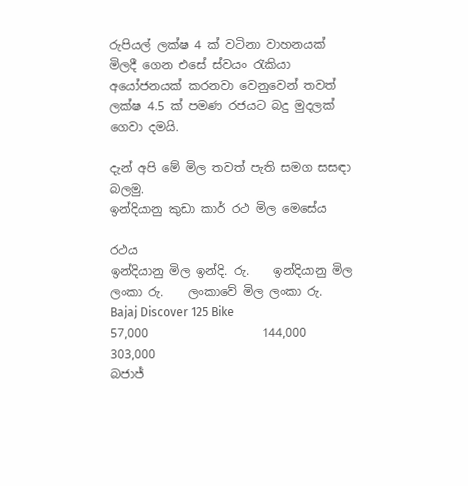රුපියල් ලක්ෂ 4 ක් වටිනා වාහනයක් මිලදී ගෙන එසේ ස්වයං රැකියා අයෝජනයක් කරනවා වෙනුවෙන් තවත් ලක්ෂ 4.5 ක් පමණ රජයට බදු මුදලක් ගෙවා දමයි.

දැන් අපි මේ මිල තවත් පැති සමග සසඳා බලමු.
ඉන්දියානු කුඩා කාර් රථ මිල මෙසේය

රථය                                       ඉන්දියානු මිල ඉන්දි. රු.    ඉන්දියානු මිල ලංකා රු.    ලංකාවේ මිල ලංකා රු.
Bajaj Discover 125 Bike                             57,000                   144,000                               303,000
බජාජ්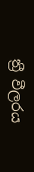ත්‍රී වීලරය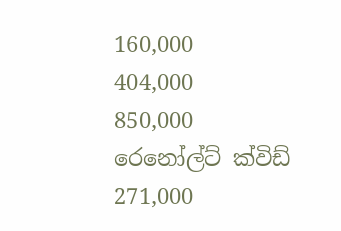160,000                   404,000                               850,000
රෙනෝල්ට් ක්විඩ්                                        271,000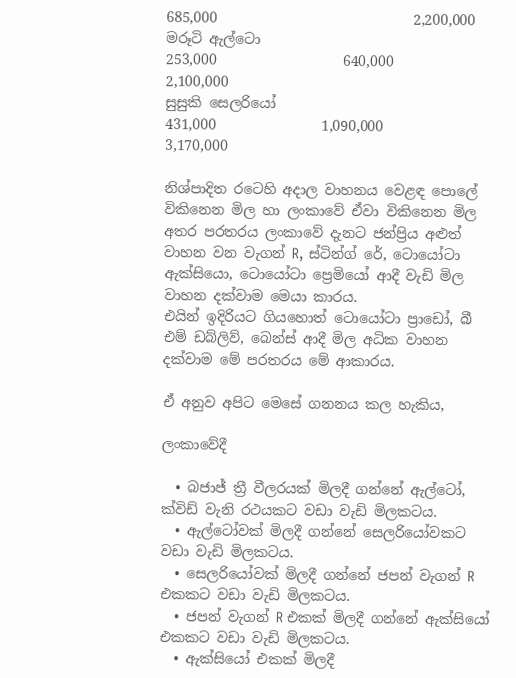685,000                            2,200,000
මරූටි ඇල්ටො                                             253,000                  640,000                            2,100,000
සුසුකි සෙලරියෝ                                         431,000               1,090,000                            3,170,000

නිශ්පාදිත රටෙහි අදාල වාහනය වෙළඳ පොලේ විකිනෙන මිල හා ලංකාවේ ඒවා විකිනෙන මිල අතර පරතරය ලංකාවේ දැනට ජන්ප්‍රිය අළුත් වාහන වන වැගන් R, ස්ටින්ග් රේ, ටොයෝටා ඇක්සියො, ටොයෝටා ප්‍රෙමියෝ ආදී වැඩි මිල වාහන දක්වාම මෙයා කාරය.
එයින් ඉදිරියට ගියහොත් ටොයෝටා ප්‍රාඩෝ, බී එම් ඩබ්ලිව්, බෙන්ස් ආදී මිල අධික වාහන දක්වාම මේ පරතරය මේ ආකාරය.

ඒ අනුව අපිට මෙසේ ගනනය කල හැකිය,

ලංකාවේදී

  • බජාජ් ත්‍රී වීලරයක් මිලදී ගන්නේ ඇල්ටෝ, ක්විඩ් වැනි රථයකට වඩා වැඩි මිලකටය.
  • ඇල්ටෝවක් මිලදී ගන්නේ සෙලරියෝවකට වඩා වැඩි මිලකටය.
  • සෙලරියෝවක් මිලදී ගන්නේ ජපන් වැගන් R එකකට වඩා වැඩි මිලකටය.
  • ජපන් වැගන් R එකක් මිලදී ගන්නේ ඇක්සියෝ එකකට වඩා වැඩි මිලකටය.
  • ඇක්සියෝ එකක් මිලදී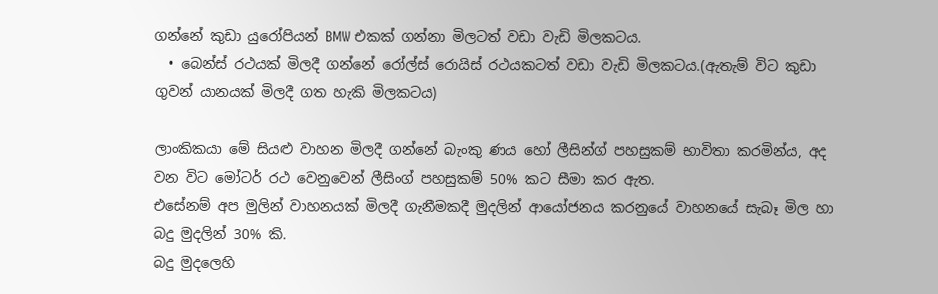ගන්නේ කුඩා යුරෝපියන් BMW එකක් ගන්නා මිලටත් වඩා වැඩි මිලකටය.
  • බෙන්ස් රථයක් මිලදී ගන්නේ රෝල්ස් රොයිස් රථයකටත් වඩා වැඩි මිලකටය.(ඇතැම් විට කුඩා ගුවන් යානයක් මිලදී ගත හැකි මිලකටය)

ලාංකිකයා මේ සියළු වාහන මිලදී ගන්නේ බැංකු ණය හෝ ලීසින්ග් පහසුකම් භාවිතා කරමින්ය, අද වන විට මෝටර් රථ වෙනුවෙන් ලීසිංග් පහසුකම් 50% කට සීමා කර ඇත.
එසේනම් අප මුලින් වාහනයක් මිලදී ගැනීමකදී මුදලින් ආයෝජනය කරනුයේ වාහනයේ සැබෑ මිල හා බදු මුදලින් 30% කි.
බදු මුදලෙහි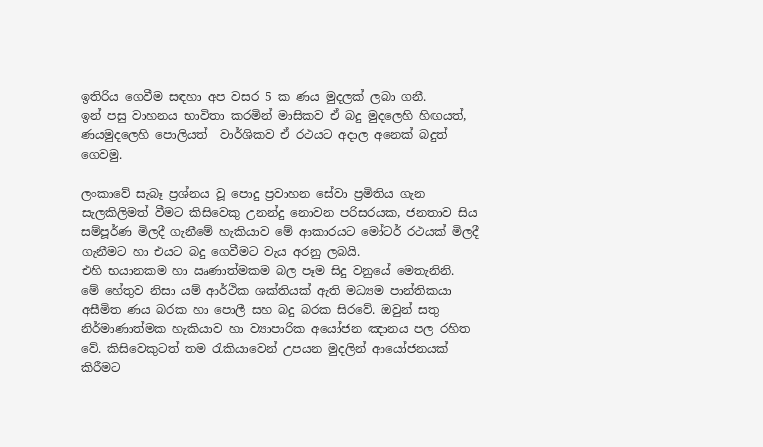ඉතිරිය ගෙවීම සඳහා අප වසර 5 ක ණය මුදලක් ලබා ගනී.
ඉන් පසු වාහනය භාවිතා කරමින් මාසිකව ඒ බදු මුදලෙහි හිඟයත්, ණයමුදලෙහි පොලියත්  වාර්ශිකව ඒ රථයට අදාල අනෙක් බදුත් ගෙවමු.

ලංකාවේ සැබෑ ප්‍රශ්නය වූ පොදු ප්‍රවාහන සේවා ප්‍රමිතිය ගැන සැලකිලිමත් වීමට කිසිවෙකු උනන්දු නොවන පරිසරයක, ජනතාව සිය සම්පූර්ණ මිලදී ගැනීමේ හැකියාව මේ ආකාරයට මෝටර් රථයක් මිලදී ගැනීමට හා එයට බදු ගෙවීමට වැය අරනු ලබයි.
එහි භයානකම හා ඍණාත්මකම බල පෑම සිදු වනුයේ මෙතැනිනි.
මේ හේතුව නිසා යම් ආර්ථික ශක්තියක් ඇති මධ්‍යම පාන්තිකයා අසීමිත ණය බරක හා පොලී සහ බදු බරක සිරවේ. ඔවුන් සතු නිර්මාණාත්මක හැකියාව හා ව්‍යාපාරික අයෝජන ඤානය පල රහිත වේ. කිසිවෙකුටත් තම රැකියාවෙන් උපයන මුදලින් ආයෝජනයක් කිරීමට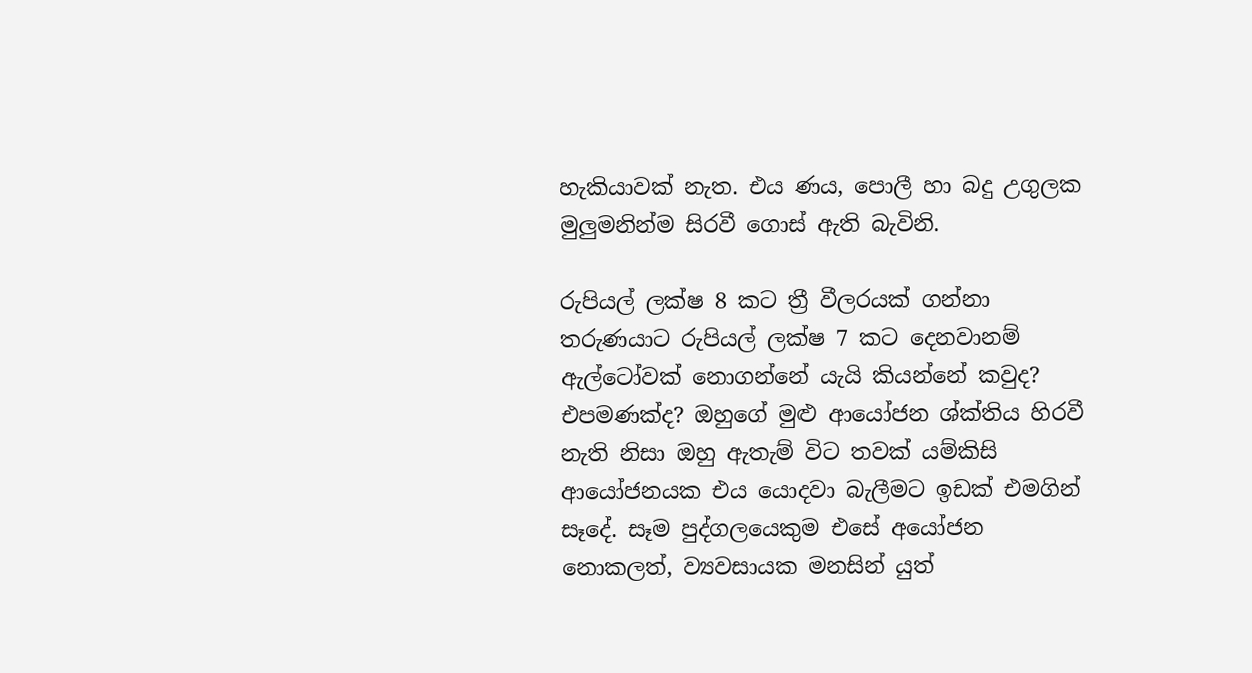හැකියාවක් නැත. එය ණය, පොලී හා බදු උගුලක මුලුමනින්ම සිරවී ගොස් ඇති බැවිනි.

රුපියල් ලක්ෂ 8 කට ත්‍රී වීලරයක් ගන්නා තරුණයාට රුපියල් ලක්ෂ 7 කට දෙනවානම් ඇල්ටෝවක් නොගන්නේ යැයි කියන්නේ කවුද?
එපමණක්ද? ඔහුගේ මුළු ආයෝජන ශ්ක්තිය හිරවී නැති නිසා ඔහු ඇතැම් විට තවක් යම්කිසි ආයෝජනයක එය යොදවා බැලීමට ඉඩක් එමගින් සෑදේ. සෑම පුද්ගලයෙකුම එසේ අයෝජන නොකලත්, ව්‍යවසායක මනසින් යුත්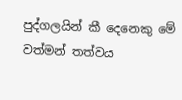පුද්ගලයින් කී දෙනෙකු මේ වත්මන් තත්වය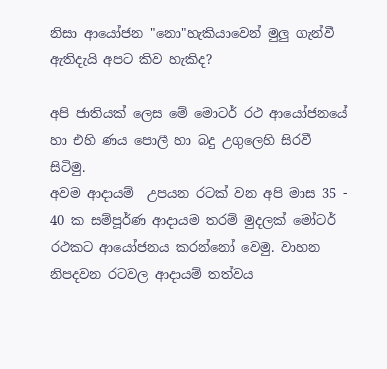නිසා ආයෝජන "නො"හැකියාවෙන් මුලු ගැන්වී ඇතිදැයි අපට කිව හැකිද?

අපි ජාතියක් ලෙස මේ මොටර් රථ ආයෝජනයේ හා එහි ණය පොලී හා බදු උගුලෙහි සිරවී සිටිමු.
අවම ආදායම්  උපයන රටක් වන අපි මාස 35 - 40 ක සම්පූර්ණ ආදායම තරම් මුදලක් මෝටර් රථකට ආයෝජනය කරන්නෝ වෙමු. වාහන නිපදවන රටවල ආදායම් තත්වය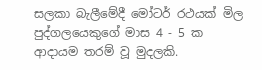සලකා බැලීමේදී මෝටර් රථයක් මිල පුද්ගලයෙකුගේ මාස 4 - 5 ක ආදායම තරම් වූ මුදලකි.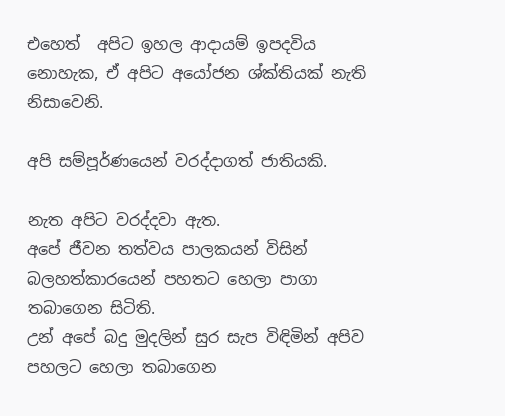එහෙත්  අපිට ඉහල ආදායම් ඉපදවිය නොහැක, ඒ අපිට අයෝජන ශ්ක්තියක් නැති නිසාවෙනි.

අපි සම්පූර්ණයෙන් වරද්දාගත් ජාතියකි.

නැත අපිට වරද්දවා ඇත.
අපේ ජීවන තත්වය පාලකයන් විසින් බලහත්කාරයෙන් පහතට හෙලා පාගා තබාගෙන සිටිති.
උන් අපේ බදු මුදලින් සුර සැප විඳිමින් අපිව පහලට හෙලා තබාගෙන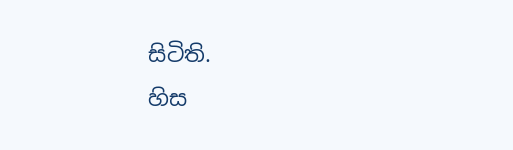සිටිති.
හිස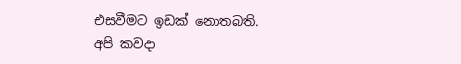එසවීමට ඉඩක් නොතබති.
අපි කවදා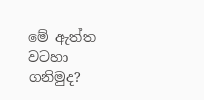මේ ඇත්ත වටහා ගනිමුද?